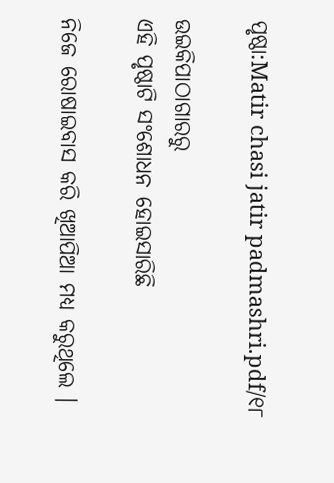ପୃଷ୍ଠା:Matir chasi jatir padmashri.pdf/୧୮

ଉଇକିପାଠାଗାର‌ରୁ
ଏହି ପୃଷ୍ଠାଟି ସଂଶୋଧନ ହୋଇସାରିଛି

ନିଜେ ରୋଷାଇବାସ କରି ଖିଆପିଆ ମଧ୍ୟ କରୁଥିଲେ ।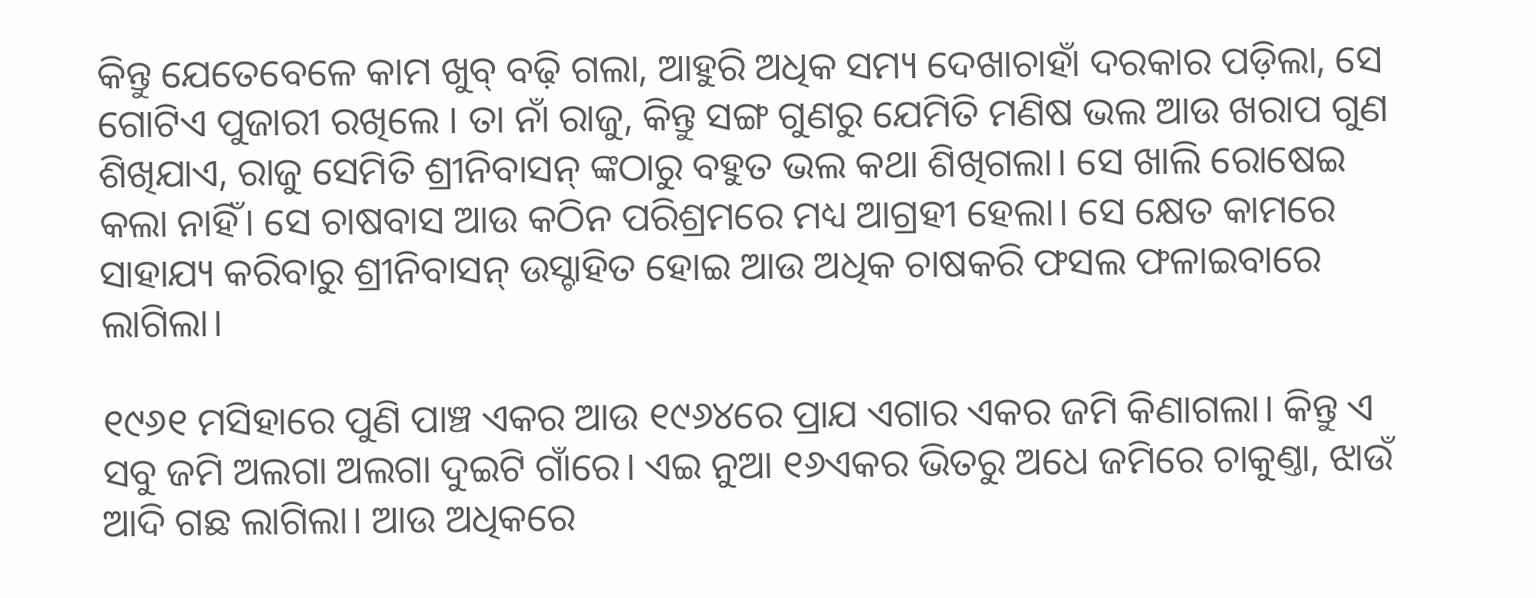କିନ୍ତୁ ଯେତେବେଳେ କାମ ଖୁବ୍ ବଢ଼ି ଗଲା, ଆହୁରି ଅଧିକ ସମ୍ୟ ଦେଖାଚାହାଁ ଦରକାର ପଡ଼ିଲା, ସେ ଗୋଟିଏ ପୁଜାରୀ ରଖିଲେ । ତା ନାଁ ରାଜୁ, କିନ୍ତୁ ସଙ୍ଗ ଗୁଣରୁ ଯେମିତି ମଣିଷ ଭଲ ଆଉ ଖରାପ ଗୁଣ ଶିଖିଯାଏ, ରାଜୁ ସେମିତି ଶ୍ରୀନିବାସନ୍ ଙ୍କଠାରୁ ବହୁତ ଭଲ କଥା ଶିଖିଗଲା। ସେ ଖାଲି ରୋଷେଇ କଲା ନାହିଁ। ସେ ଚାଷବାସ ଆଉ କଠିନ ପରିଶ୍ରମରେ ମଧ୍ୟ ଆଗ୍ରହୀ ହେଲା। ସେ କ୍ଷେତ କାମରେ ସାହାଯ୍ୟ କରିବାରୁ ଶ୍ରୀନିବାସନ୍ ଉସ୍ଚାହିତ ହୋଇ ଆଉ ଅଧିକ ଚାଷକରି ଫସଲ ଫଳାଇବାରେ ଲାଗିଲା।

୧୯୬୧ ମସିହାରେ ପୁଣି ପାଞ୍ଚ ଏକର ଆଉ ୧୯୬୪ରେ ପ୍ରାଯ ଏଗାର ଏକର ଜମି କିଣାଗଲା। କିନ୍ତୁ ଏ ସବୁ ଜମି ଅଲଗା ଅଲଗା ଦୁଇଟି ଗାଁରେ। ଏଇ ନୁଆ ୧୬ଏକର ଭିତରୁ ଅଧେ ଜମିରେ ଚାକୁଣ୍ତା, ଝାଉଁ ଆଦି ଗଛ ଲାଗିଲା। ଆଉ ଅଧିକରେ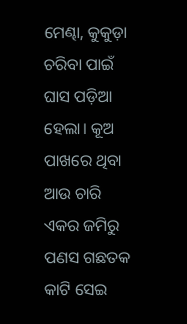ମେଣ୍ଢା, କୁକୁଡ଼ା ଚରିବା ପାଇଁ ଘାସ ପଡ଼ିଆ ହେଲା। କୂଅ ପାଖରେ ଥିବା ଆଉ ଚାରି ଏକର ଜମିରୁ ପଣସ ଗଛତକ କାଟି ସେଇ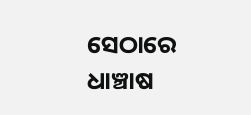ସେଠାରେ ଧାଞ୍ଚାଷ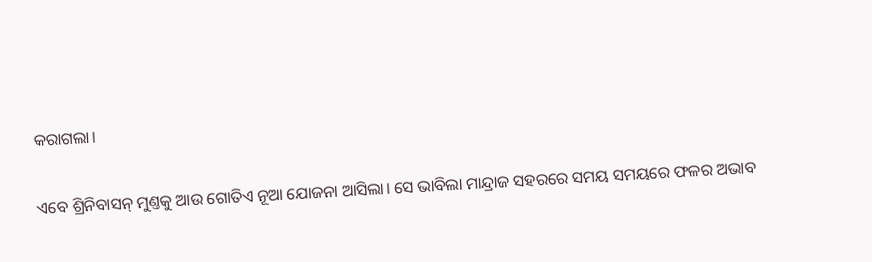କରାଗଲା।

ଏବେ ଶ୍ରିନିବାସନ୍ ମୁଣ୍ତକୁ ଆଉ ଗୋତିଏ ନୂଆ ଯୋଜନା ଆସିଲା। ସେ ଭାବିଲା ମାନ୍ଦ୍ରାଜ ସହରରେ ସମୟ ସମୟରେ ଫଳର ଅଭାବ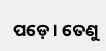ପଡ଼େ । ତେଣୁ